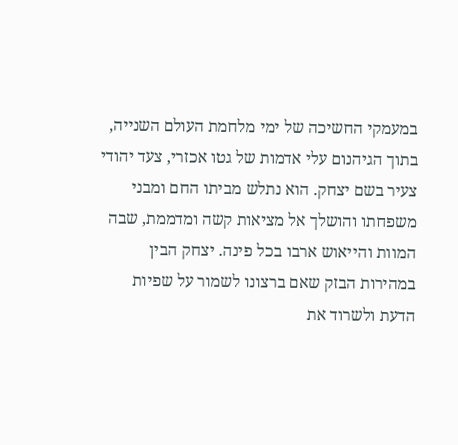במעמקי החשיכה של ימי מלחמת העולם השנייה, בתוך הגיהנום עלי אדמות של גטו אכזרי, צעד יהודי צעיר בשם יצחק. הוא נתלש מביתו החם ומבני משפחתו והושלך אל מציאות קשה ומדממת, שבה המוות והייאוש ארבו בכל פינה. יצחק הבין במהירות הבזק שאם ברצונו לשמור על שפיות הדעת ולשרוד את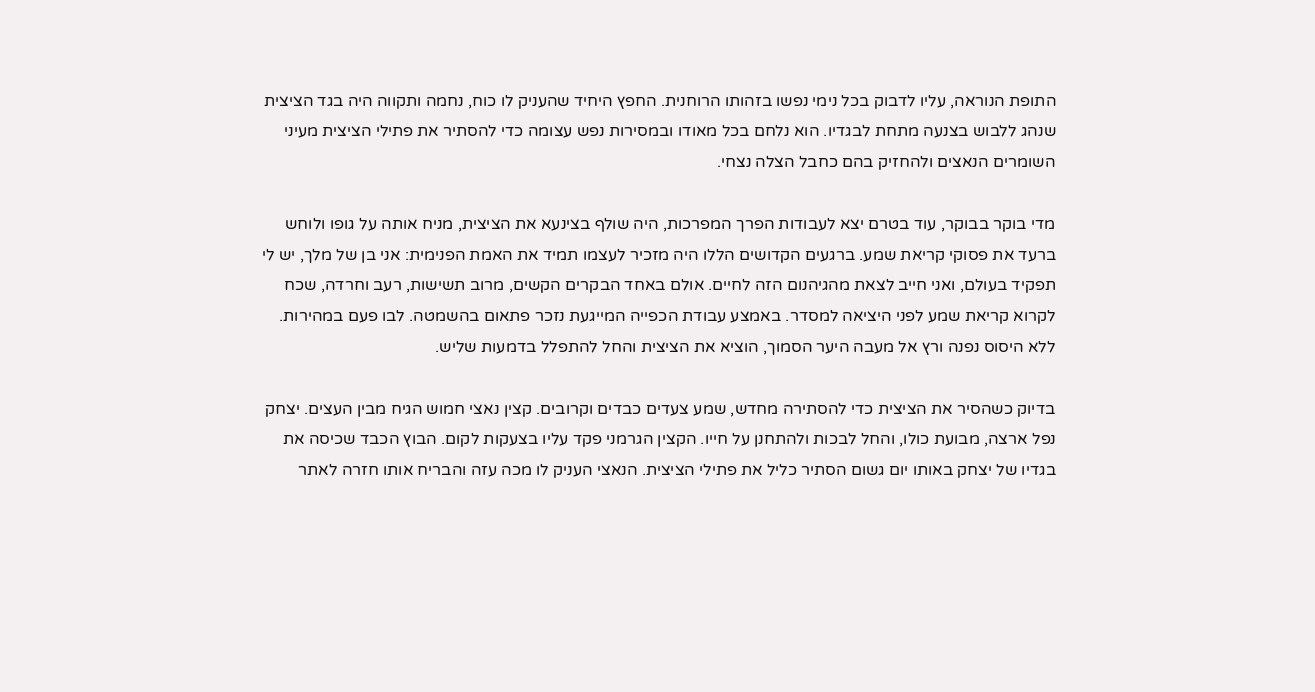התופת הנוראה, עליו לדבוק בכל נימי נפשו בזהותו הרוחנית. החפץ היחיד שהעניק לו כוח, נחמה ותקווה היה בגד הציצית שנהג ללבוש בצנעה מתחת לבגדיו. הוא נלחם בכל מאודו ובמסירות נפש עצומה כדי להסתיר את פתילי הציצית מעיני השומרים הנאצים ולהחזיק בהם כחבל הצלה נצחי.

מדי בוקר בבוקר, עוד בטרם יצא לעבודות הפרך המפרכות, היה שולף בצינעא את הציצית, מניח אותה על גופו ולוחש ברעד את פסוקי קריאת שמע. ברגעים הקדושים הללו היה מזכיר לעצמו תמיד את האמת הפנימית: אני בן של מלך, יש לי תפקיד בעולם, ואני חייב לצאת מהגיהנום הזה לחיים. אולם באחד הבקרים הקשים, מרוב תשישות, רעב וחרדה, שכח לקרוא קריאת שמע לפני היציאה למסדר. באמצע עבודת הכפייה המייגעת נזכר פתאום בהשמטה. לבו פעם במהירות. ללא היסוס נפנה ורץ אל מעבה היער הסמוך, הוציא את הציצית והחל להתפלל בדמעות שליש.

בדיוק כשהסיר את הציצית כדי להסתירה מחדש, שמע צעדים כבדים וקרובים. קצין נאצי חמוש הגיח מבין העצים. יצחק נפל ארצה, מבועת כולו, והחל לבכות ולהתחנן על חייו. הקצין הגרמני פקד עליו בצעקות לקום. הבוץ הכבד שכיסה את בגדיו של יצחק באותו יום גשום הסתיר כליל את פתילי הציצית. הנאצי העניק לו מכה עזה והבריח אותו חזרה לאתר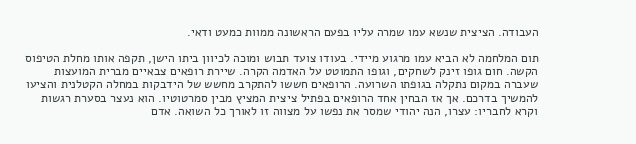העבודה. הציצית שנשא עמו שמרה עליו בפעם הראשונה ממוות כמעט ודאי.

תום המלחמה לא הביא עמו מרגוע מיידי. בעודו צועד תבוש ומוכה לכיוון ביתו הישן, תקפה אותו מחלת הטיפוס הקשה. חום גופו זינק לשחקים, וגופו התמוטט על האדמה הקרה. שיירת רופאים צבאיים מברית המועצות שעברה במקום נתקלה בגופתו השרועה. הרופאים חששו להתקרב מחשש של הידבקות במחלה הקטלנית והציעו להמשיך בדרכם. אך אז הבחין אחד הרופאים בפתיל ציצית המציץ מבין סמרטוטיו. הוא נעצר בסערת רגשות וקרא לחבריו: עצרו, הנה יהודי שמסר את נפשו על מצווה זו לאורך כל השואה. אדם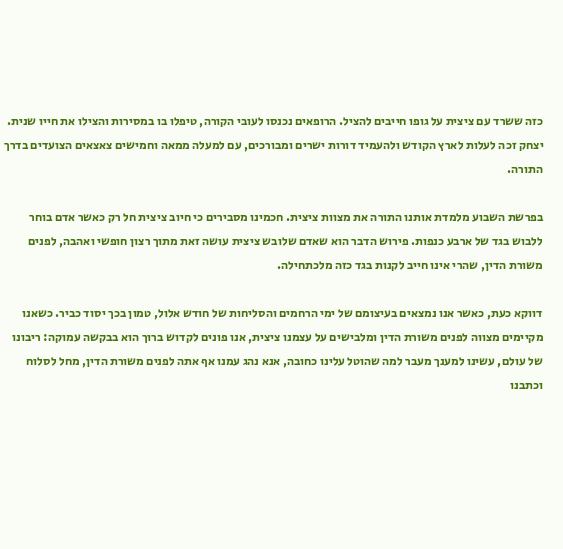כזה ששרד עם ציצית על גופו חייבים להציל. הרופאים נכנסו לעובי הקורה, טיפלו בו במסירות והצילו את חייו שנית. יצחק זכה לעלות לארץ הקודש ולהעמיד דורות ישרים ומבורכים, עם למעלה ממאה וחמישים צאצאים הצועדים בדרך התורה.

בפרשת השבוע מלמדת אותנו התורה את מצוות ציצית. חכמינו מסבירים כי חיוב ציצית חל רק כאשר אדם בוחר ללבוש בגד של ארבע כנפות. פירוש הדבר הוא שאדם שלובש ציצית עושה זאת מתוך רצון חופשי ואהבה, לפנים משורת הדין, שהרי אינו חייב לקנות בגד כזה מלכתחילה.

דווקא כעת, כאשר אנו נמצאים בעיצומם של ימי הרחמים והסליחות של חודש אלול, טמון בכך יסוד כביר. כשאנו מקיימים מצווה לפנים משורת הדין ומלבישים על עצמנו ציצית, אנו פונים לקדוש ברוך הוא בבקשה עמוקה: ריבונו של עולם, עשינו למענך מעבר למה שהוטל עלינו כחובה, אנא נהג עמנו אף אתה לפנים משורת הדין, מחל לסלוח וכתבנו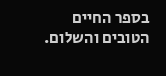בספר החיים הטובים והשלום.